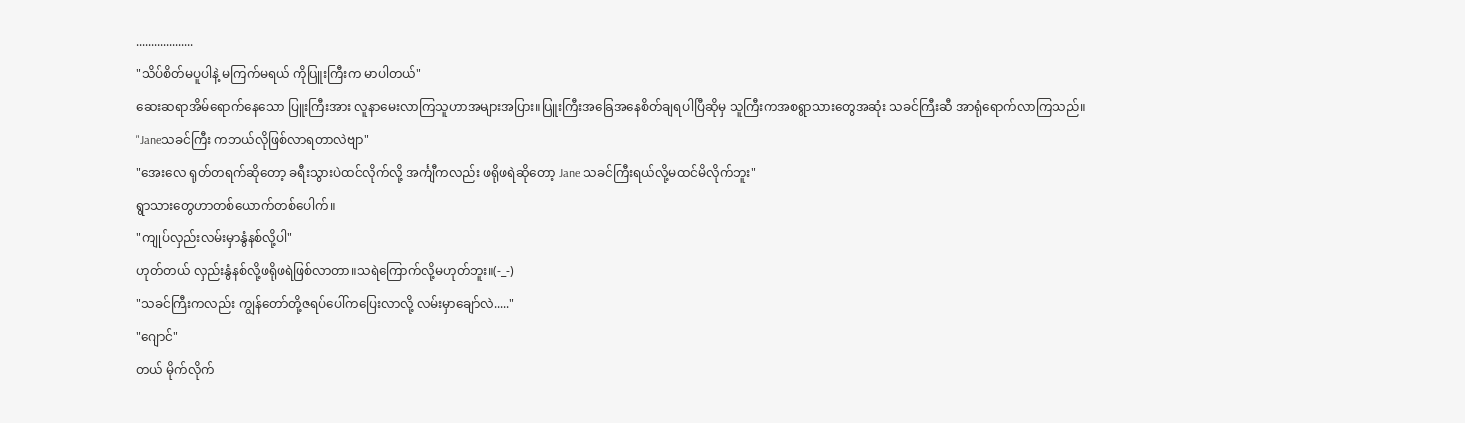...................
"သိပ်စိတ်မပူပါနဲ့ မကြက်မရယ် ကိုပြူးကြီးက မာပါတယ်"
ဆေးဆရာအိမ်ရောက်နေသော ပြူးကြီးအား လူနာမေးလာကြသူဟာအများအပြား။ပြူးကြီးအခြေအနေစိတ်ချရပါပြီဆိုမှ သူကြီးကအစရွာသားတွေအဆုံး သခင်ကြီးဆီ အာရုံရောက်လာကြသည်။
"Janeသခင်ကြီး ကဘယ်လိုဖြစ်လာရတာလဲဗျာ"
"အေးလေ ရုတ်တရက်ဆိုတော့ ခရီးသွားပဲထင်လိုက်လို့ အင်္ကျီကလည်း ဖရိုဖရဲဆိုတော့ Jane သခင်ကြီးရယ်လို့မထင်မိလိုက်ဘူး"
ရွာသားတွေဟာတစ်ယောက်တစ်ပေါက်။
"ကျုပ်လှည်းလမ်းမှာနွံနစ်လို့ပါ"
ဟုတ်တယ် လှည်းနွံနစ်လို့ဖရိုဖရဲဖြစ်လာတာ။သရဲကြောက်လို့မဟုတ်ဘူး။(-_-)
"သခင်ကြီးကလည်း ကျွန်တော်တို့ဇရပ်ပေါ်ကပြေးလာလို့ လမ်းမှာချော်လဲ....."
"ဂျောင်"
တယ် မိုက်လိုက်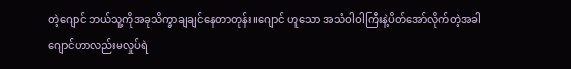တဲ့ဂျောင် ဘယ်သူ့ကိုအခုသိက္ခာချချင်နေတာတုန်း။ဂျောင် ဟူသော အသံဝါဝါကြီးနဲ့ပိတ်အော်လိုက်တဲ့အခါ ဂျောင်ဟာလည်းမလှုပ်ရဲ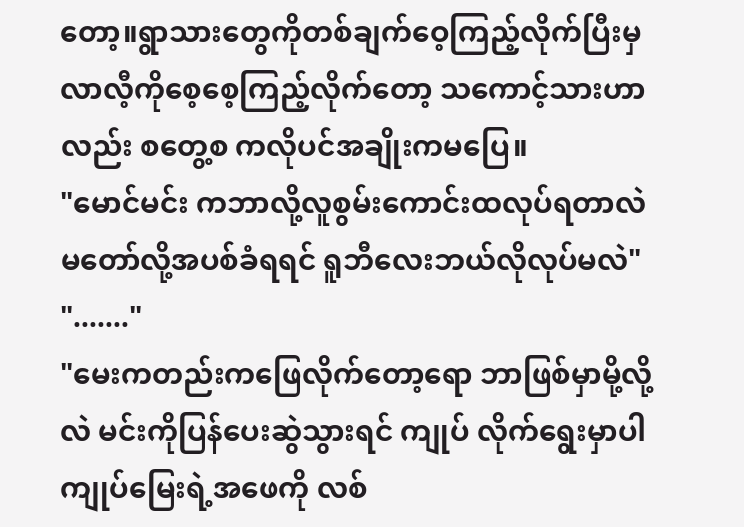တော့။ရွာသားတွေကိုတစ်ချက်ဝေ့ကြည့်လိုက်ပြီးမှ လာလီ့ကိုစေ့စေ့ကြည့်လိုက်တော့ သကောင့်သားဟာလည်း စတွေ့စ ကလိုပင်အချိုးကမပြေ။
"မောင်မင်း ကဘာလို့လူစွမ်းကောင်းထလုပ်ရတာလဲ မတော်လို့အပစ်ခံရရင် ရူဘီလေးဘယ်လိုလုပ်မလဲ"
"......."
"မေးကတည်းကဖြေလိုက်တော့ရော ဘာဖြစ်မှာမို့လို့လဲ မင်းကိုပြန်ပေးဆွဲသွားရင် ကျုပ် လိုက်ရွေးမှာပါ ကျုပ်မြေးရဲ့အဖေကို လစ်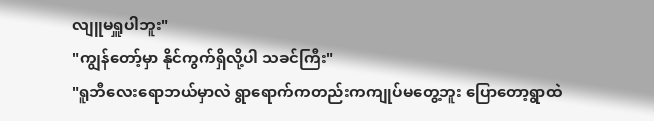လျူမရှူပါဘူး"
"ကျွန်တော့်မှာ နိုင်ကွက်ရှိလို့ပါ သခင်ကြီး"
"ရူဘီလေးရောဘယ်မှာလဲ ရွာရောက်ကတည်းကကျုပ်မတွေ့ဘူး ပြောတော့ရွာထဲ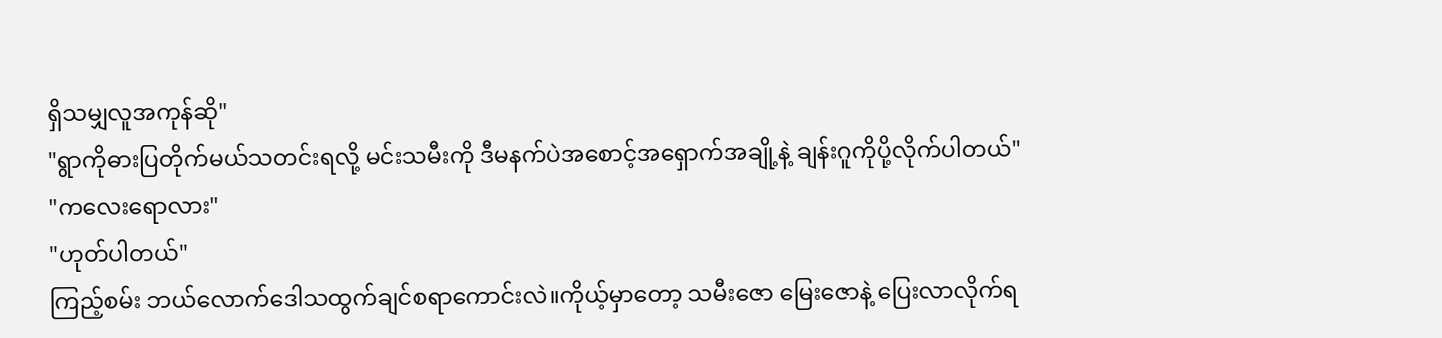ရှိသမျှလူအကုန်ဆို"
"ရွာကိုဓားပြတိုက်မယ်သတင်းရလို့ မင်းသမီးကို ဒီမနက်ပဲအစောင့်အရှောက်အချို့နဲ့ ချန်းဂူကိုပို့လိုက်ပါတယ်"
"ကလေးရောလား"
"ဟုတ်ပါတယ်"
ကြည့်စမ်း ဘယ်လောက်ဒေါသထွက်ချင်စရာကောင်းလဲ။ကိုယ့်မှာတော့ သမီးဇော မြေးဇောနဲ့ ပြေးလာလိုက်ရ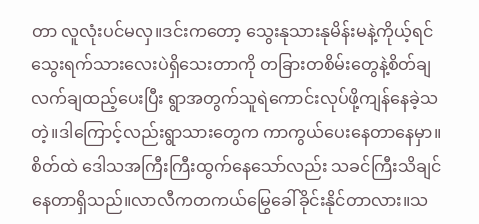တာ လူလုံးပင်မလှ။ဒင်းကတော့ သွေးနုသားနုမိန်းမနဲ့ကိုယ့်ရင်သွေးရက်သားလေးပဲရှိသေးတာကို တခြားတစိမ်းတွေနဲ့စိတ်ချလက်ချထည့်ပေးပြီး ရွာအတွက်သူရဲကောင်းလုပ်ဖို့ကျန်နေခဲ့သတဲ့။ဒါကြောင့်လည်းရွာသားတွေက ကာကွယ်ပေးနေတာနေမှာ။စိတ်ထဲ ဒေါသအကြီးကြီးထွက်နေသော်လည်း သခင်ကြီးသိချင်နေတာရှိသည်။လာလီကတကယ်မြွေခေါ်ခိုင်းနိုင်တာလား။သ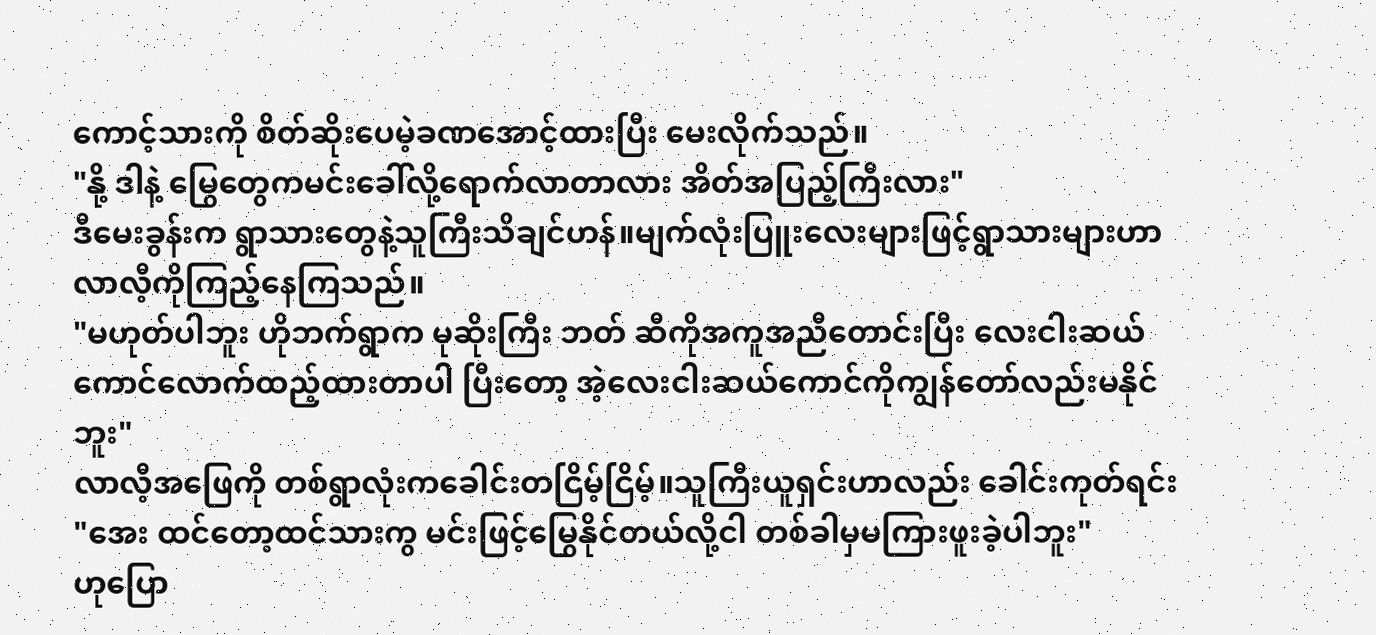ကောင့်သားကို စိတ်ဆိုးပေမဲ့ခဏအောင့်ထားပြီး မေးလိုက်သည်။
"နို့ ဒါနဲ့ မြွေတွေကမင်းခေါ်လို့ရောက်လာတာလား အိတ်အပြည့်ကြီးလား"
ဒီမေးခွန်းက ရွာသားတွေနဲ့သူကြီးသိချင်ဟန်။မျက်လုံးပြူးလေးများဖြင့်ရွာသားများဟာ လာလီ့ကိုကြည့်နေကြသည်။
"မဟုတ်ပါဘူး ဟိုဘက်ရွာက မုဆိုးကြီး ဘတ် ဆီကိုအကူအညီတောင်းပြီး လေးငါးဆယ်ကောင်လောက်ထည့်ထားတာပါ ပြီးတော့ အဲ့လေးငါးဆယ်ကောင်ကိုကျွန်တော်လည်းမနိုင်ဘူး"
လာလီ့အဖြေကို တစ်ရွာလုံးကခေါင်းတငြိမ့်ငြိမ့်။သူကြီးယူရှင်းဟာလည်း ခေါင်းကုတ်ရင်း
"အေး ထင်တော့ထင်သားကွ မင်းဖြင့်မြွေနိုင်တယ်လို့ငါ တစ်ခါမှမကြားဖူးခဲ့ပါဘူး"
ဟုပြော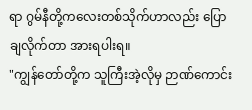ရာ ဂွမ်နီတို့ကလေးတစ်သိုက်ဟာလည်း ပြောချလိုက်တာ အားရပါးရ။
"ကျွန်တော်တို့က သူကြီးအဲ့လိုမှ ဉာဏ်ကောင်း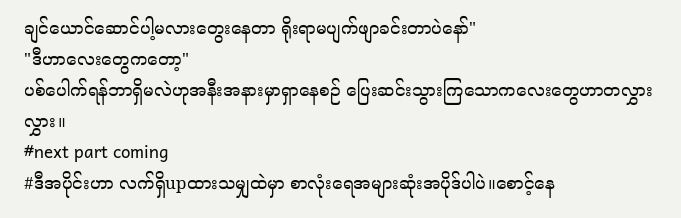ချင်ယောင်ဆောင်ပါ့မလားတွေးနေတာ ရိုးရာမပျက်ဖျာခင်းတာပဲနော်"
"ဒီဟာလေးတွေကတော့"
ပစ်ပေါက်ရန်ဘာရှိမလဲဟုအနီးအနားမှာရှာနေစဉ် ပြေးဆင်းသွားကြသောကလေးတွေဟာတလွှားလွှား။
#next part coming
#ဒီအပိုင်းဟာ လက်ရှိupထားသမျှထဲမှာ စာလုံးရေအများဆုံးအပိုဒ်ပါပဲ။စောင့်နေ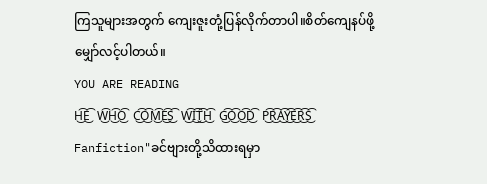ကြသူများအတွက် ကျေးဇူးတုံ့ပြန်လိုက်တာပါ။စိတ်ကျေနပ်ဖို့မျှော်လင့်ပါတယ်။
YOU ARE READING
H͜͡E͜͡ W͜͡H͜͡O͜͡ C͜͡O͜͡M͜͡E͜͡S͜͡ W͜͡I͜͡T͜͡H͜͡ G͜͡O͜͡O͜͡D͜͡ P͜͡R͜͡A͜͡Y͜͡E͜͡R͜͡S͜͡
Fanfiction"ခင်ဗျားတို့သိထားရမှာ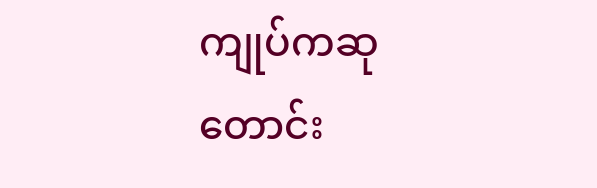ကျုပ်ကဆုတောင်း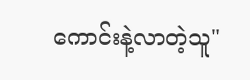ကောင်းနဲ့လာတဲ့သူ"